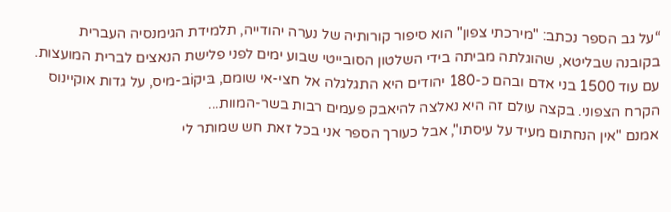“על גב הספר נכתב: "מירכתי צפון" הוא סיפור קורותיה של נערה יהודייה, תלמידת הגימנסיה העברית בקובנה שבליטא, שהוגלתה מביתה בידי השלטון הסובייטי שבוע ימים לפני פלישת הנאצים לברית המועצות. עם עוד 1500 בני אדם ובהם כ-180 יהודים היא התגלגלה אל חצי-אי שומם, בּיקוֹב-מיס, על גדות אוקיינוס הקרח הצפוני. בקצה עולם זה היא נאלצה להיאבק פעמים רבות בשר-המוות...
אמנם "אין הנחתום מעיד על עיסתו", אבל כעורך הספר אני בכל זאת חש שמותר לי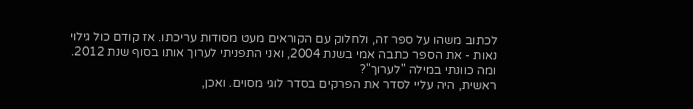לכתוב משהו על ספר זה, ולחלוק עם הקוראים מעט מסודות עריכתו. אז קודם כול גילוי נאות - את הספר כתבה אמי בשנת 2004, ואני התפניתי לערוך אותו בסוף שנת 2012. ומה כוונתי במילה "לערוך"?
ראשית, היה עליי לסדר את הפרקים בסדר לוגי מסוים. ואכן,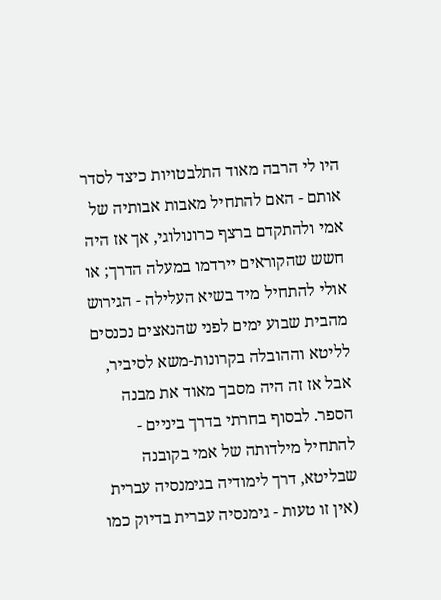היו לי הרבה מאוד התלבטויות כיצד לסדר אותם - האם להתחיל מאבות אבותיה של אמי ולהתקדם ברצף כרונולוגי, אך אז היה חשש שהקוראים יירדמו במעלה הדרך; או אולי להתחיל מיד בשיא העלילה - הגירוש מהבית שבוע ימים לפני שהנאצים נכנסים לליטא וההובלה בקרונות-משא לסיביר, אבל אז זה היה מסבך מאוד את מבנה הספר. לבסוף בחרתי בדרך ביניים - להתחיל מילדותה של אמי בקובנה שבליטא, דרך לימודיה בגימנסיה עברית (אין זו טעות - גימנסיה עברית בדיוק כמו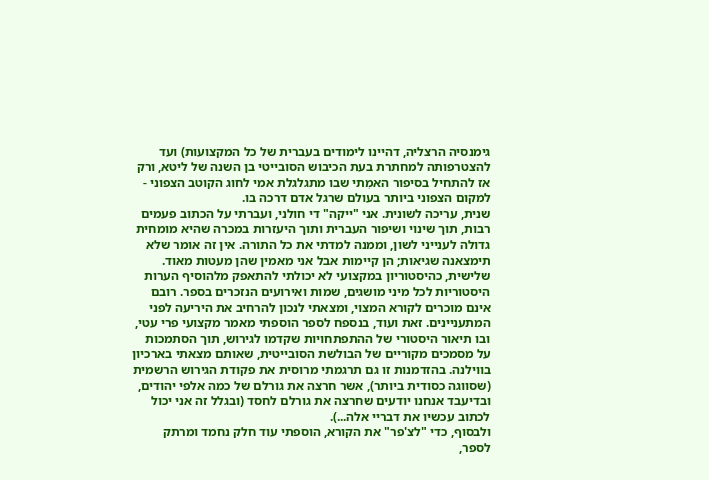גימנסיה הרצליה, דהיינו לימודים בעברית של כל המקצועות) ועד להצטרפותה למחתרת בעת הכיבוש הסובייטי בן השנה של ליטא, ורק אז להתחיל בסיפור האמִתי שבו מתגלגלת אמי לחוג הקוטב הצפוני - למקום הצפוני ביותר בעולם שרגל אדם דרכה בו.
שנית, עריכה לשונית. אני "ייקה" די חולני, ועברתי על הכתוב פעמים רבות, תוך שינוי ושיפור העברית ותוך היעזרות במכרה שהיא מומחית גדולה לענייני לשון, וממנה למדתי את כל התורה. אין זה אומר שלא תימצאנה שגיאות; הן קיימות אבל אני מאמין שהן מעטות מאוד.
שלישית, כהיסטוריון במקצועי לא יכולתי להתאפק מלהוסיף הערות היסטוריות לכל מיני מושגים, שמות ואירועים הנזכרים בספר. רובם אינם מוכרים לקורא המצוי, ומצאתי לנכון להרחיב את היריעה לפני המתעניינים. זאת ועוד, בנספח לספר הוספתי מאמר מקצועי פרי עטי, ובו תיאור היסטורי של ההתפתחויות שקדמו לגירוש, תוך הסתמכות על מסמכים מקוריים של הבולשת הסובייטית, שאותם מצאתי בארכיון בווילנה. בהזדמנות זו גם תרגמתי מרוסית את פקודת הגירוש הרשמית (שסווגה כסודית ביותר), אשר חרצה את גורלם של כמה אלפי יהודים, ובדיעבד אנחנו יודעים שחרצה את גורלם לחסד (ובגלל זה אני יכול לכתוב עכשיו את דבריי אלה...).
ולבסוף, כדי "לצ'פר" את הקורא, הוספתי עוד חלק נחמד ומרתק לספר,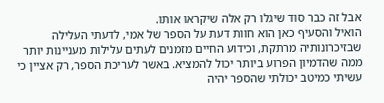אבל זה כבר סוד שיגלו רק אלה שיקראו אותו.
הואיל והסעיף כאן הוא חוות דעת על הספר של אמי, לדעתי העלילה שבזיכרונותיה מרתקת, וכידוע החיים מזמנים לעִתים עלילות מעניינות יותר ממה שהדמיון הפרוע ביותר יכול להמציא. באשר לעריכת הספר, רק אציין כי עשיתי כמיטב יכולתי שהספר יהיה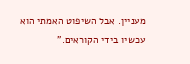מעניין. אבל השיפוט האמתי הוא עכשיו בידי הקוראים.”